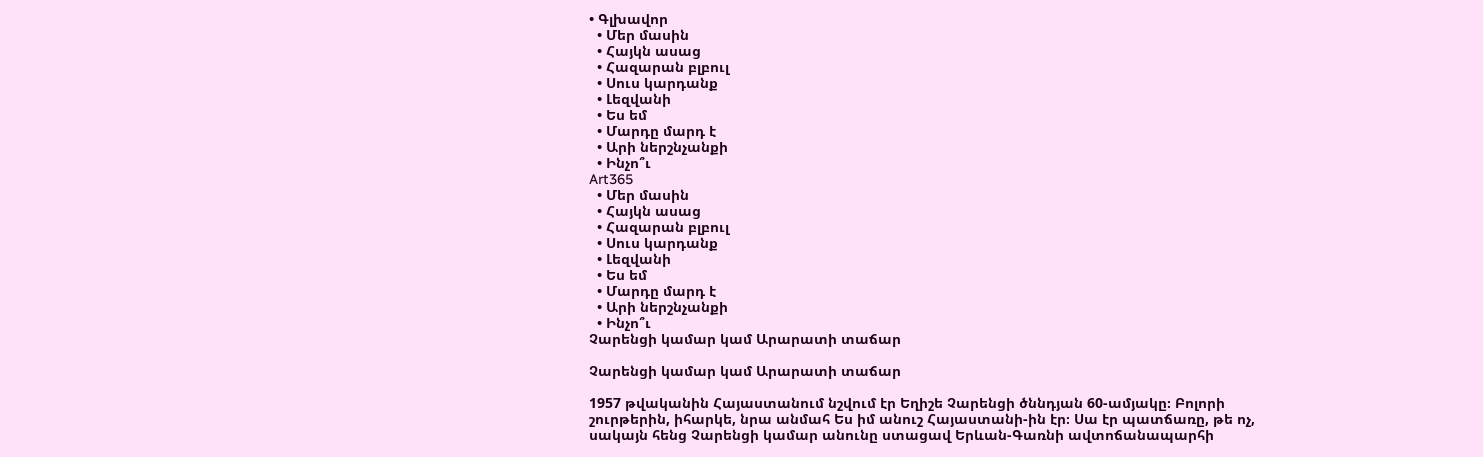• Գլխավոր
  • Մեր մասին
  • Հայկն ասաց
  • Հազարան բլբուլ
  • Սուս կարդանք
  • Լեզվանի
  • Ես եմ
  • Մարդը մարդ է
  • Արի ներշնչանքի
  • Ինչո՞ւ
Art365
  • Մեր մասին
  • Հայկն ասաց
  • Հազարան բլբուլ
  • Սուս կարդանք
  • Լեզվանի
  • Ես եմ
  • Մարդը մարդ է
  • Արի ներշնչանքի
  • Ինչո՞ւ
Չարենցի կամար կամ Արարատի տաճար

Չարենցի կամար կամ Արարատի տաճար

1957 թվականին Հայաստանում նշվում էր Եղիշե Չարենցի ծննդյան 60-ամյակը։ Բոլորի շուրթերին, իհարկե, նրա անմահ Ես իմ անուշ Հայաստանի-ին էր։ Սա էր պատճառը, թե ոչ, սակայն հենց Չարենցի կամար անունը ստացավ Երևան-Գառնի ավտոճանապարհի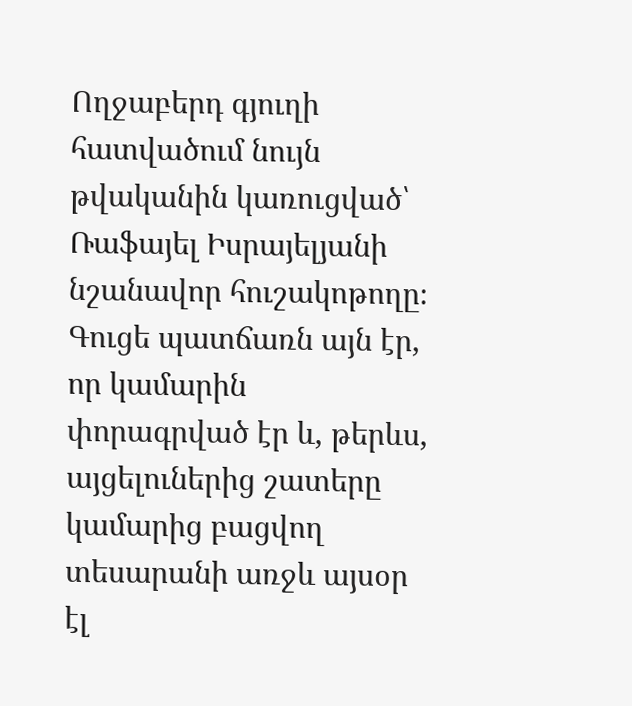Ողջաբերդ գյուղի հատվածում նույն թվականին կառուցված՝ Ռաֆայել Իսրայելյանի նշանավոր հուշակոթողը։ Գուցե պատճառն այն էր, որ կամարին  փորագրված էր և, թերևս,  այցելուներից շատերը կամարից բացվող տեսարանի առջև այսօր էլ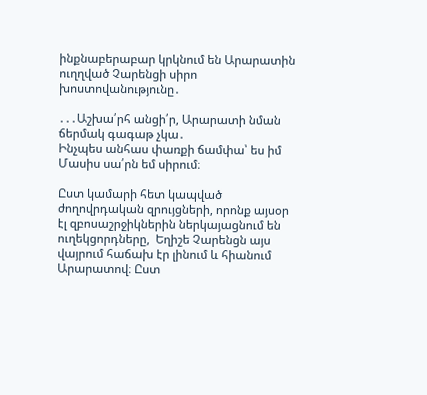ինքնաբերաբար կրկնում են Արարատին ուղղված Չարենցի սիրո խոստովանությունը․

․․․Աշխա՛րհ անցի՛ր, Արարատի նման ճերմակ գագաթ չկա․
Ինչպես անհաս փառքի ճամփա՝ ես իմ Մասիս սա՛րն եմ սիրում։

Ըստ կամարի հետ կապված ժողովրդական զրույցների, որոնք այսօր էլ զբոսաշրջիկներին ներկայացնում են ուղեկցորդները,  Եղիշե Չարենցն այս վայրում հաճախ էր լինում և հիանում Արարատով։ Ըստ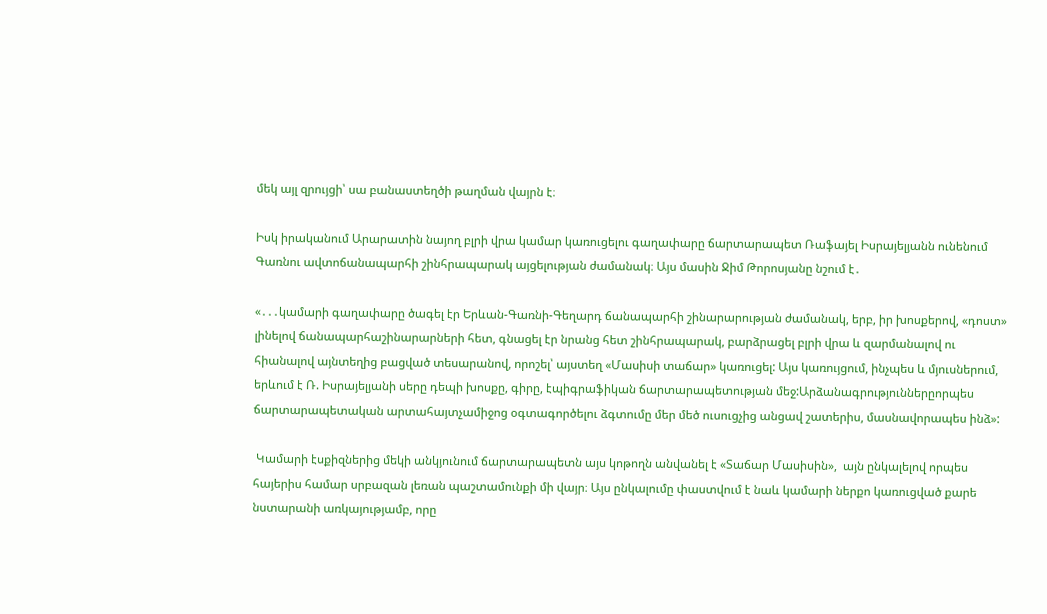մեկ այլ զրույցի՝ սա բանաստեղծի թաղման վայրն է։

Իսկ իրականում Արարատին նայող բլրի վրա կամար կառուցելու գաղափարը ճարտարապետ Ռաֆայել Իսրայելյանն ունենում Գառնու ավտոճանապարհի շինհրապարակ այցելության ժամանակ։ Այս մասին Ջիմ Թորոսյանը նշում է․

«․․․կամարի գաղափարը ծագել էր Երևան-Գառնի-Գեղարդ ճանապարհի շինարարության ժամանակ, երբ, իր խոսքերով, «դոստ» լինելով ճանապարհաշինարարների հետ, գնացել էր նրանց հետ շինհրապարակ, բարձրացել բլրի վրա և զարմանալով ու հիանալով այնտեղից բացված տեսարանով, որոշել՝ այստեղ «Մասիսի տաճար» կառուցել: Այս կառույցում, ինչպես և մյուսներում, երևում է Ռ. Իսրայելյանի սերը դեպի խոսքը, գիրը, էպիգրաֆիկան ճարտարապետության մեջ:Արձանագրություններըորպես ճարտարապետական արտահայտչամիջոց օգտագործելու ձգտումը մեր մեծ ուսուցչից անցավ շատերիս, մասնավորապես ինձ»:

 Կամարի էսքիզներից մեկի անկյունում ճարտարապետն այս կոթողն անվանել է «Տաճար Մասիսին»,  այն ընկալելով որպես հայերիս համար սրբազան լեռան պաշտամունքի մի վայր։ Այս ընկալումը փաստվում է նաև կամարի ներքո կառուցված քարե նստարանի առկայությամբ, որը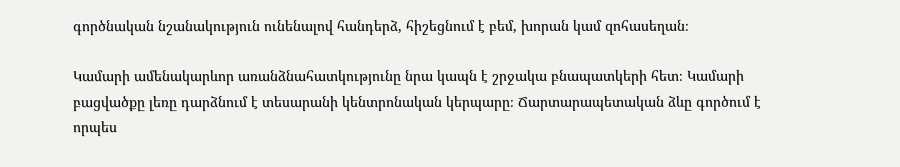գործնական նշանակություն ունենալով հանդերձ, հիշեցնում է բեմ, խորան կամ զոհասեղան։

Կամարի ամենակարևոր առանձնահատկությունը նրա կապն է շրջակա բնապատկերի հետ։ Կամարի բացվածքը լեռը դարձնում է տեսարանի կենտրոնական կերպարը։ Ճարտարապետական ձևը գործում է որպես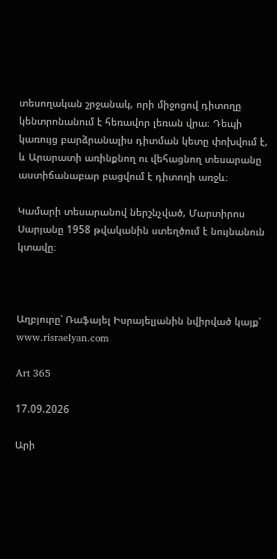տեսողական շրջանակ, որի միջոցով դիտողը կենտրոնանում է հեռավոր լեռան վրա։ Դեպի կառույց բարձրանալիս դիտման կետը փոխվում է, և Արարատի առինքնող ու վեհացնող տեսարանը աստիճանաբար բացվում է դիտողի առջև։

Կամարի տեսարանով ներշնչված, Մարտիրոս Սարյանը 1958 թվականին ստեղծում է նույնանուն կտավը։



Աղբյուրը՝ Ռաֆայել Իսրայելյանին նվիրված կայք՝ www.risraelyan.com

Art 365

17.09.2026

Արի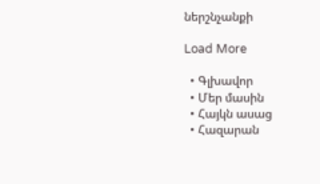ներշնչանքի

Load More

  • Գլխավոր
  • Մեր մասին
  • Հայկն ասաց
  • Հազարան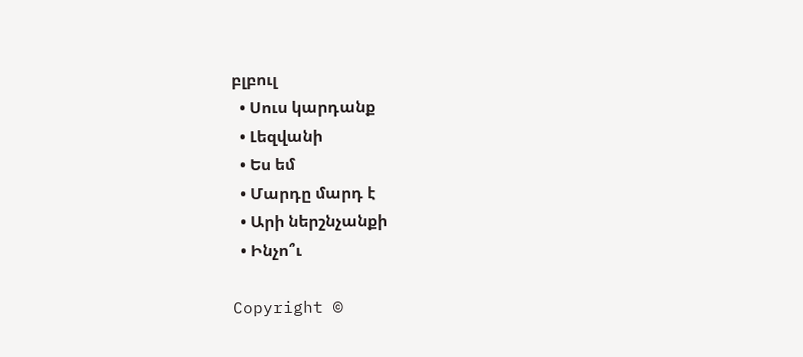բլբուլ
  • Սուս կարդանք
  • Լեզվանի
  • Ես եմ
  • Մարդը մարդ է
  • Արի ներշնչանքի
  • Ինչո՞ւ

Copyright ©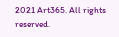2021 Art365. All rights reserved.